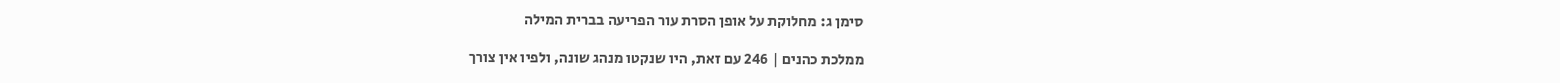סימן ג: מחלוקת על אופן הסרת עור הפריעה בברית המילה

ממלכת כהנים | 246 עם זאת, היו שנקטו מנהג שונה, ולפיו אין צורך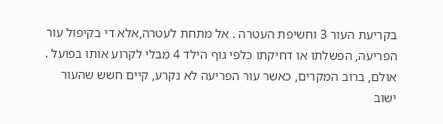בקריעת העור 3 וחשיפת העטרה . אל מתחת לעטרה,אלא די בקיפול עור הפריעה, הפשלתו או דחיקתו כלפי גוף הילד 4 מבלי לקרוע אותו בפועל . אולם, ברוב המקרים, כאשר עור הפריעה לא נקרע, קיים חשש שהעור ישוב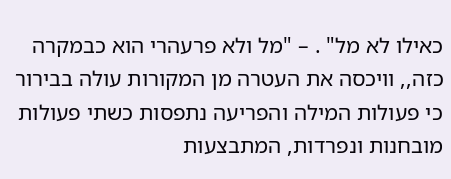כאילו לא מל" . – "מל ולא פרעהרי הוא כבמקרה כזה,, וויכסה את העטרה מן המקורות עולה בבירור כי פעולות המילה והפריעה נתפסות כשתי פעולות מובחנות ונפרדות, המתבצעות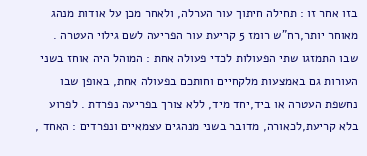בזו אחר זו : תחילה חיתוך עור הערלה, ולאחר מכן על אודות מנהג מאוחר יותר,רח"ש רומז 5 קריעת עור הפריעה לשם גילוי העטרה . שבו התמזגו שתי הפעולות לכדי פעולה אחת : המוהל היה אוחז בשני העורות גם באמצעות מלקחיים וחותכם בפעולה אחת, באופן שבו נחשפת העטרה או ביד,יחד מיד, ללא צורך בפריעה נפרדת . לפרוע בלא קריעת,לכאורה, מדובר בשני מנהגים עצמאיים ונפרדים : האחד ,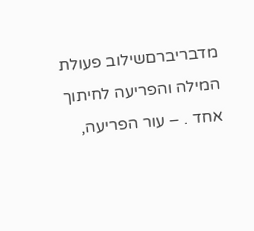מדבריברםשילוב פעולת המילה והפריעה לחיתוך אחד . – עור הפריעה,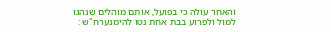והאחר עולה כי בפועל, אותם מוהלים שנהגו למול ולפרוע בבת אחת נטו להימנערח"ש :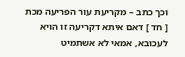וכך כתב – מקריעת עור הפריעה מכת [ חד ] דאם איתא דקריעה זו הויא לעכובא, אמאי לא אשתמיט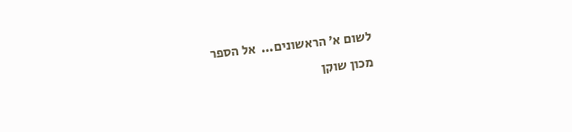לשום א' הראשונים...  אל הספר
מכון שוקן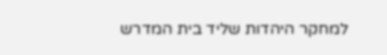למחקר היהדות שליד בית המדרש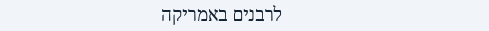לרבנים באמריקה